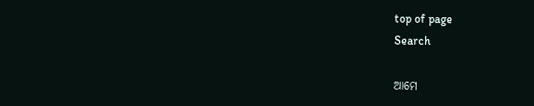top of page
Search

ଆମେ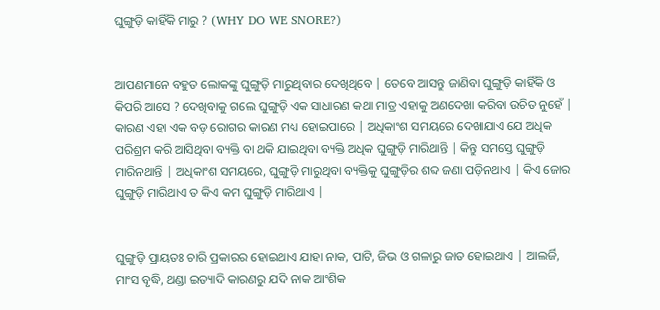ଘୁଙ୍ଗୁଡ଼ି କାହିଁକି ମାରୁ ? (WHY DO WE SNORE?)


ଆପଣମାନେ ବହୁତ ଲୋକଙ୍କୁ ଘୁଙ୍ଗୁଡ଼ି ମାରୁଥିବାର ଦେଖିଥିବେ | ତେବେ ଆସନ୍ତୁ ଜାଣିବା ଘୁଙ୍ଗୁଡ଼ି କାହିଁକି ଓ କିପରି ଆସେ ? ଦେଖିବାକୁ ଗଲେ ଘୁଙ୍ଗୁଡ଼ି ଏକ ସାଧାରଣ କଥା ମାତ୍ର ଏହାକୁ ଅଣଦେଖା କରିବା ଉଚିତ ନୁହେଁ | କାରଣ ଏହା ଏକ ବଡ଼ ରୋଗର କାରଣ ମଧ୍ୟ ହୋଇପାରେ | ଅଧିକାଂଶ ସମୟରେ ଦେଖାଯାଏ ଯେ ଅଧିକ ପରିଶ୍ରମ କରି ଆସିଥିବା ବ୍ୟକ୍ତି ବା ଥକି ଯାଇଥିବା ବ୍ୟକ୍ତି ଅଧିକ ଘୁଙ୍ଗୁଡ଼ି ମାରିଥାନ୍ତି | କିନ୍ତୁ ସମସ୍ତେ ଘୁଙ୍ଗୁଡ଼ି ମାରିନଥାନ୍ତି | ଅଧିକାଂଶ ସମୟରେ, ଘୁଙ୍ଗୁଡ଼ି ମାରୁଥିବା ବ୍ୟକ୍ତିକୁ ଘୁଙ୍ଗୁଡ଼ିର ଶବ୍ଦ ଜଣା ପଡ଼ିନଥାଏ | କିଏ ଜୋର ଘୁଙ୍ଗୁଡ଼ି ମାରିଥାଏ ତ କିଏ କମ ଘୁଙ୍ଗୁଡ଼ି ମାରିଥାଏ |


ଘୁଙ୍ଗୁଡ଼ି ପ୍ରାୟତଃ ଚାରି ପ୍ରକାରର ହୋଇଥାଏ ଯାହା ନାକ, ପାଟି, ଜିଭ ଓ ଗଳାରୁ ଜାତ ହୋଇଥାଏ | ଆଲର୍ଜି, ମାଂସ ବୃଦ୍ଧି, ଥଣ୍ଡା ଇତ୍ୟାଦି କାରଣରୁ ଯଦି ନାକ ଆଂଶିକ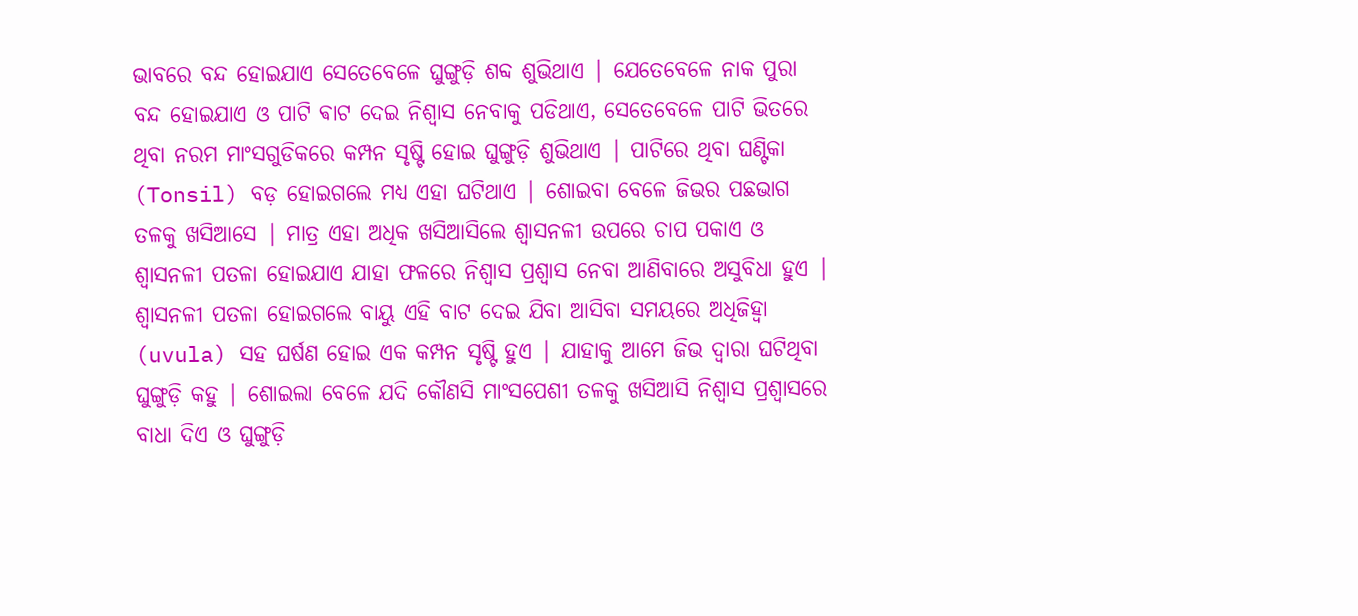ଭାବରେ ବନ୍ଦ ହୋଇଯାଏ ସେତେବେଳେ ଘୁଙ୍ଗୁଡ଼ି ଶବ୍ଦ ଶୁଭିଥାଏ | ଯେତେବେଳେ ନାକ ପୁରା ବନ୍ଦ ହୋଇଯାଏ ଓ ପାଟି ଵାଟ ଦେଇ ନିଶ୍ୱାସ ନେବାକୁ ପଡିଥାଏ, ସେତେବେଳେ ପାଟି ଭିତରେ ଥିବା ନରମ ମାଂସଗୁଡିକରେ କମ୍ପନ ସୃଷ୍ଟି ହୋଇ ଘୁଙ୍ଗୁଡ଼ି ଶୁଭିଥାଏ | ପାଟିରେ ଥିବା ଘଣ୍ଟିକା (Tonsil) ବଡ଼ ହୋଇଗଲେ ମଧ୍ୟ ଏହା ଘଟିଥାଏ | ଶୋଇବା ବେଳେ ଜିଭର ପଛଭାଗ ତଳକୁ ଖସିଆସେ | ମାତ୍ର ଏହା ଅଧିକ ଖସିଆସିଲେ ଶ୍ୱାସନଳୀ ଉପରେ ଚାପ ପକାଏ ଓ ଶ୍ୱାସନଳୀ ପତଳା ହୋଇଯାଏ ଯାହା ଫଳରେ ନିଶ୍ୱାସ ପ୍ରଶ୍ୱାସ ନେବା ଆଣିବାରେ ଅସୁବିଧା ହୁଏ | ଶ୍ୱାସନଳୀ ପତଳା ହୋଇଗଲେ ବାୟୁ ଏହି ବାଟ ଦେଇ ଯିବା ଆସିବା ସମୟରେ ଅଧିଜିହ୍ୱା (uvula) ସହ ଘର୍ଷଣ ହୋଇ ଏକ କମ୍ପନ ସୃଷ୍ଟି ହୁଏ | ଯାହାକୁ ଆମେ ଜିଭ ଦ୍ୱାରା ଘଟିଥିବା ଘୁଙ୍ଗୁଡ଼ି କହୁ | ଶୋଇଲା ବେଳେ ଯଦି କୌଣସି ମାଂସପେଶୀ ତଳକୁ ଖସିଆସି ନିଶ୍ୱାସ ପ୍ରଶ୍ୱାସରେ ବାଧା ଦିଏ ଓ ଘୁଙ୍ଗୁଡ଼ି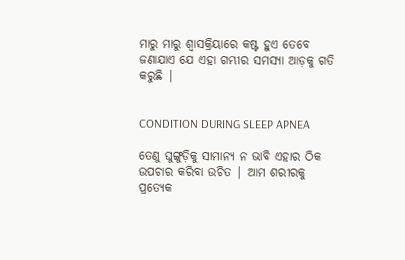ମାରୁ ମାରୁ ଶ୍ୱାସକ୍ରିୟାରେ କଷ୍ଟ ହୁଏ ତେବେ ଜଣାଯାଏ ଯେ ଏହା ଗମ୍ଭୀର ସମସ୍ୟା ଆଡ଼କୁ ଗତି କରୁଛି |


CONDITION DURING SLEEP APNEA

ତେଣୁ ଘୁଙ୍ଗୁଡ଼ିକୁ ସାମାନ୍ୟ ନ ଭାବି ଏହାର ଠିକ ଉପଚାର କରିବା ଉଚିତ | ଆମ ଶରୀରକୁ ପ୍ରତ୍ୟେକ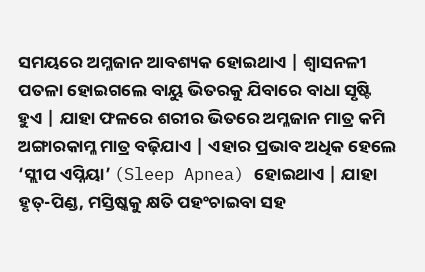ସମୟରେ ଅମ୍ଳଜାନ ଆବଶ୍ୟକ ହୋଇଥାଏ | ଶ୍ୱାସନଳୀ ପତଳା ହୋଇଗଲେ ବାୟୁ ଭିତରକୁ ଯିବାରେ ବାଧା ସୃଷ୍ଟି ହୁଏ | ଯାହା ଫଳରେ ଶରୀର ଭିତରେ ଅମ୍ଳଜାନ ମାତ୍ର କମି ଅଙ୍ଗାରକାମ୍ଳ ମାତ୍ର ବଢ଼ିଯାଏ | ଏହାର ପ୍ରଭାବ ଅଧିକ ହେଲେ ‘ସ୍ଲୀପ ଏପ୍ନିୟା’ (Sleep Apnea) ହୋଇଥାଏ | ଯାହା ହୃତ୍-ପିଣ୍ଡ, ମସ୍ତିଷ୍କକୁ କ୍ଷତି ପହଂଚାଇବା ସହ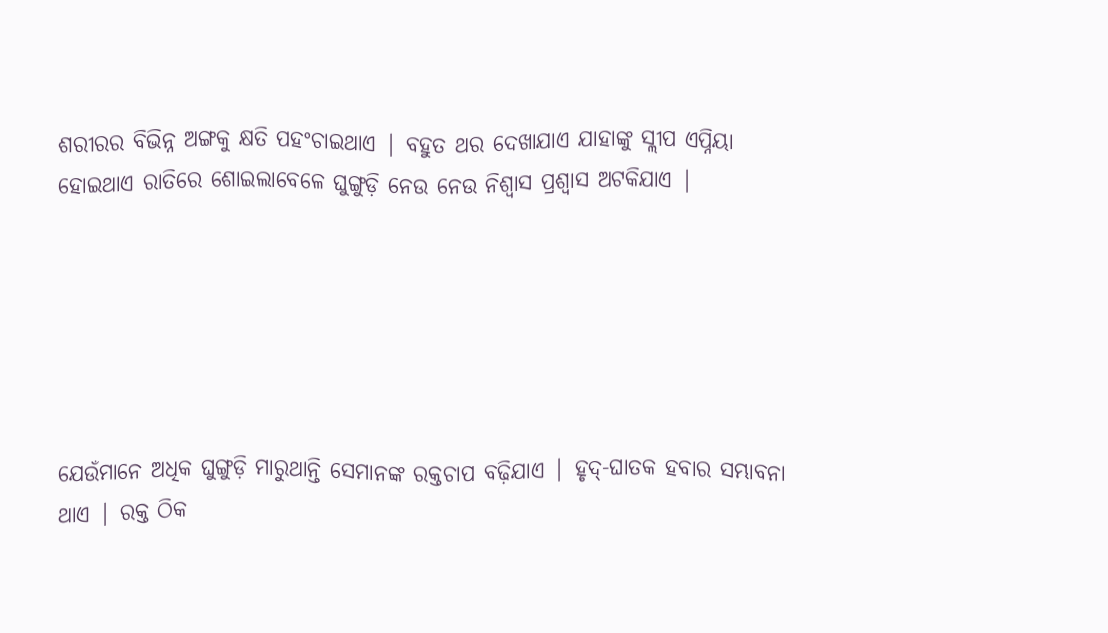ଶରୀରର ବିଭିନ୍ନ ଅଙ୍ଗକୁ କ୍ଷତି ପହଂଚାଇଥାଏ | ବହୁତ ଥର ଦେଖାଯାଏ ଯାହାଙ୍କୁ ସ୍ଲୀପ ଏପ୍ନିୟା ହୋଇଥାଏ ରାତିରେ ଶୋଇଲାବେଳେ ଘୁଙ୍ଗୁଡ଼ି ନେଉ ନେଉ ନିଶ୍ୱାସ ପ୍ରଶ୍ୱାସ ଅଟକିଯାଏ |






ଯେଉଁମାନେ ଅଧିକ ଘୁଙ୍ଗୁଡ଼ି ମାରୁଥାନ୍ତି ସେମାନଙ୍କ ରକ୍ତଚାପ ବଢ଼ିଯାଏ | ହୃଦ୍-ଘାତକ ହବାର ସମ୍ଭାବନା ଥାଏ | ରକ୍ତ ଠିକ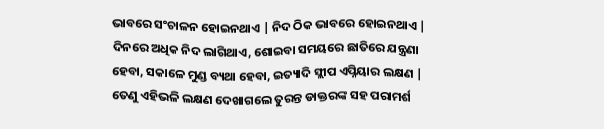ଭାବରେ ସଂଚାଳନ ହୋଇନଥାଏ | ନିଦ ଠିକ ଭାବରେ ହୋଇନଥାଏ | ଦିନରେ ଅଧିକ ନିଦ ଲାଗିଥାଏ, ଶୋଇବା ସମୟରେ ଛାତିରେ ଯନ୍ତ୍ରଣା ହେବା, ସକାଳେ ମୁଣ୍ଡ ବ୍ୟଥା ହେବା, ଇତ୍ୟାଦି ସ୍ଲୀପ ଏପ୍ନିୟାର ଲକ୍ଷଣ | ତେଣୁ ଏହିଭଳି ଲକ୍ଷଣ ଦେଖାଗଲେ ତୁରନ୍ତ ଡାକ୍ତରଙ୍କ ସହ ପରାମର୍ଶ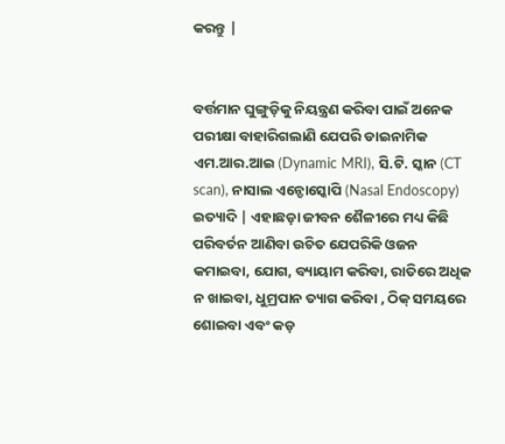କରନ୍ତୁ |


ବର୍ତ୍ତମାନ ଘୁଙ୍ଗୁଡ଼ିକୁ ନିୟନ୍ତ୍ରଣ କରିବା ପାଇଁ ଅନେକ ପରୀକ୍ଷା ବାହାରିଗଲାଣି ଯେପରି ଡାଇନାମିକ ଏମ.ଆର.ଆଇ (Dynamic MRI), ସି.ଟି. ସ୍କାନ (CT scan), ନାସାଲ ଏନ୍ଡୋସ୍କୋପି (Nasal Endoscopy) ଇତ୍ୟାଦି | ଏହାଛଡ଼ା ଜୀବନ ଶୈଳୀରେ ମଧ୍ୟ କିଛି ପରିବର୍ତନ ଆଣିବା ଉଚିତ ଯେପରିକି ଓଜନ କମାଇବା, ଯୋଗ, ବ୍ୟାୟାମ କରିବା, ରାତିରେ ଅଧିକ ନ ଖାଇବା, ଧୁମ୍ରପାନ ତ୍ୟାଗ କରିବା , ଠିକ୍ ସମୟରେ ଶୋଇବା ଏବଂ କଡ଼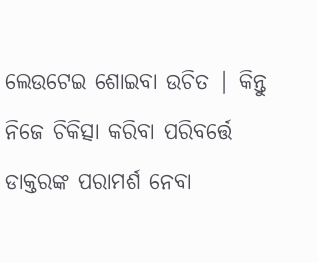ଲେଉଟେଇ ଶୋଇବା ଉଚିତ | କିନ୍ତୁ ନିଜେ ଚିକିତ୍ସା କରିବା ପରିବର୍ତ୍ତେ ଡାକ୍ତରଙ୍କ ପରାମର୍ଶ ନେବା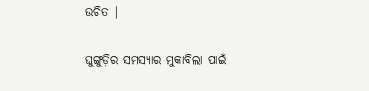ଉଚିତ |


ଘୁଙ୍ଗୁଡ଼ିର ସମସ୍ୟାର ମୁକାବିଲା ପାଇଁ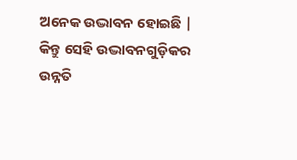ଅନେକ ଉଦ୍ଭାବନ ହୋଇଛି | କିନ୍ତୁ ସେହି ଉଦ୍ଭାବନଗୁଡ଼ିକର ଉନ୍ନତି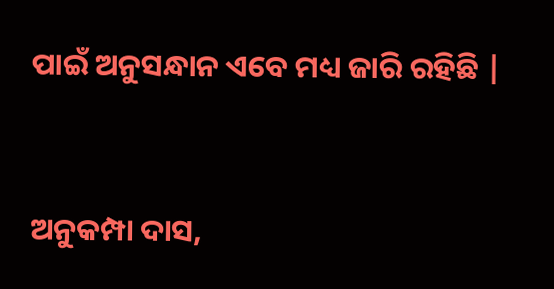ପାଇଁ ଅନୁସନ୍ଧାନ ଏବେ ମଧ୍ୟ ଜାରି ରହିଛି |


ଅନୁକମ୍ପା ଦାସ,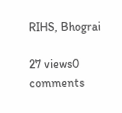RIHS, Bhograi

27 views0 comments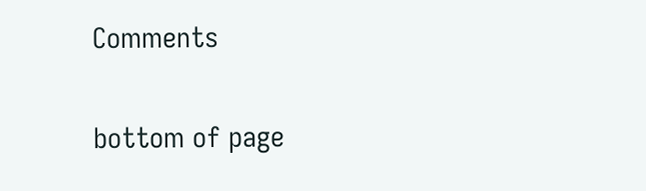Comments


bottom of page